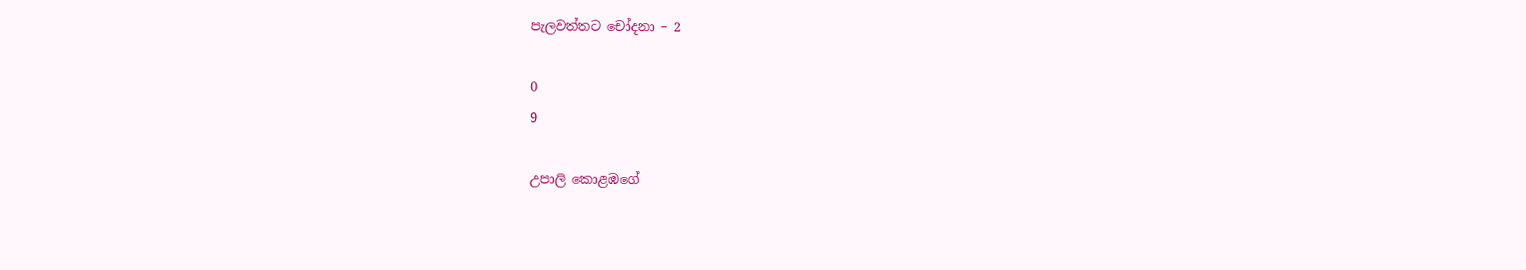පැලවත්තට චෝදනා – 2

0
9

උපාලි කොළඹගේ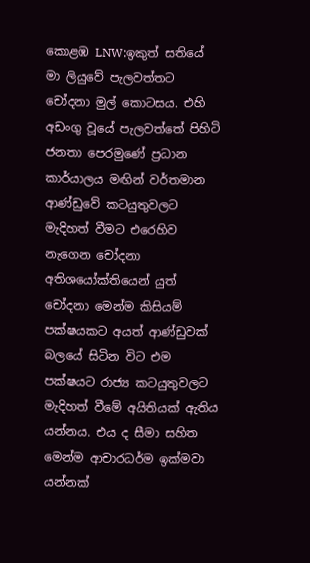කොළඹ LNW:ඉකුත් සතියේ මා ලියුවේ පැලවත්තට චෝදනා මුල් කොටසය. එහි අඩංගු වූයේ පැලවත්තේ පිහිටි ජනතා පෙරමුණේ ප්‍රධාන කාර්යාලය මඟින් වර්තමාන ආණ්ඩුවේ කටයුතුවලට මැදිහත් වීමට එරෙහිව නැගෙන චෝදනා අතිශයෝක්තියෙන් යුත් චෝදනා මෙන්ම කිසියම් පක්ෂයකට අයත් ආණ්ඩුවක් බලයේ සිටින විට එම පක්ෂයට රාජ්‍ය කටයුතුවලට මැදිහත් වීමේ අයිතියක් ඇතිය යන්නය. එය ද සීමා සහිත මෙන්ම ආචාරධර්ම ඉක්මවා යන්නක්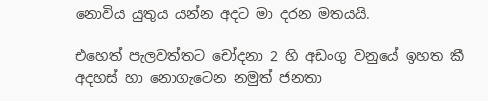නොවිය යුතුය යන්න අදට මා දරන මතයයි.

එහෙත් පැලවත්තට චෝදනා 2 හි අඩංගු වනුයේ ඉහත කී අදහස් හා නොගැටෙන නමුත් ජනතා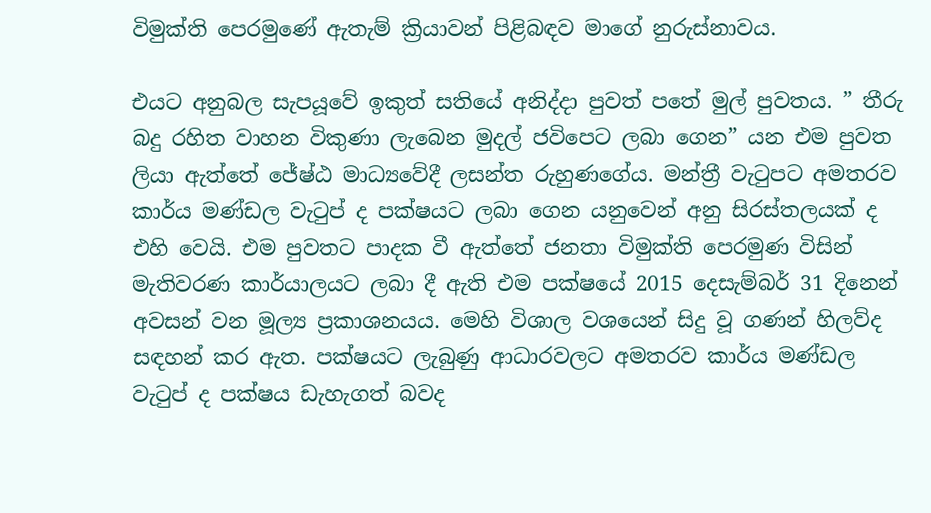විමුක්ති පෙරමුණේ ඇතැම් ක්‍රියාවන් පිළිබඳව මාගේ නුරුස්නාවය.

එයට අනුබල සැපයූවේ ඉකුත් සතියේ අනිද්දා පුවත් පතේ මුල් පුවතය. ” තීරු බදු රහිත වාහන විකුණා ලැබෙන මුදල් ජවිපෙට ලබා ගෙන” යන එම පුවත ලියා ඇත්තේ ජේෂ්ඨ මාධ්‍යවේදී ලසන්ත රුහුණගේය. මන්ත්‍රී වැටුපට අමතරව කාර්ය මණ්ඩල වැටුප් ද පක්ෂයට ලබා ගෙන යනුවෙන් අනු සිරස්තලයක් ද එහි වෙයි. එම පුවතට පාදක වී ඇත්තේ ජනතා විමුක්ති පෙරමුණ විසින් මැතිවරණ කාර්යාලයට ලබා දී ඇති එම පක්ෂයේ 2015 දෙසැම්බර් 31 දිනෙන් අවසන් වන මූල්‍ය ප්‍රකාශනයය. මෙහි විශාල වශයෙන් සිදු වූ ගණන් හිලව්ද සඳහන් කර ඇත. පක්ෂයට ලැබුණු ආධාරවලට අමතරව කාර්ය මණ්ඩල වැටුප් ද පක්ෂය ඩැහැගත් බවද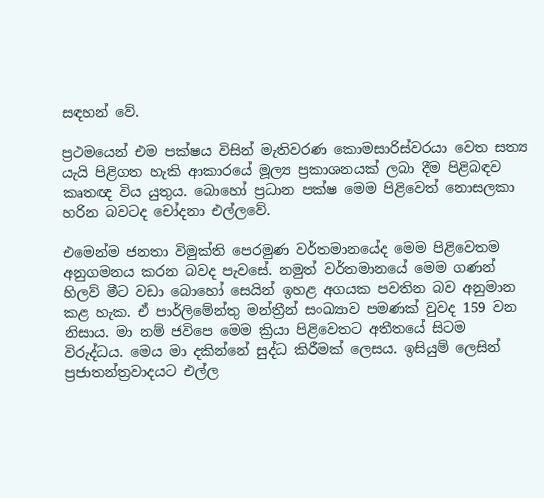සඳහන් වේ.

ප්‍රථමයෙන් එම පක්ෂය විසින් මැතිවරණ කොමසාරිස්වරයා වෙත සත්‍ය යැයි පිළිගත හැකි ආකාරයේ මූල්‍ය ප්‍රකාශනයක් ලබා දීම පිළිබඳව කෘතඥ විය යුතුය. බොහෝ ප්‍රධාන පක්ෂ මෙම පිළිවෙත් නොසලකා හරින බවටද චෝදනා එල්ලවේ.

එමෙන්ම ජනතා විමුක්ති පෙරමුණ වර්තමානයේද මෙම පිළිවෙතම අනුගමනය කරන බවද පැවසේ. නමුත් වර්තමානයේ මෙම ගණන් හිලව් මීට වඩා බොහෝ සෙයින් ඉහළ අගයක පවතින බව අනුමාන කළ හැක. ඒ පාර්ලිමේන්තු මන්ත්‍රීන් සංඛ්‍යාව පමණක් වුවද 159 වන නිසාය. මා නම් ජවිපෙ මෙම ක්‍රියා පිළිවෙතට අතීතයේ සිටම විරුද්ධය. මෙය මා දකින්නේ සුද්ධ කිරීමක් ලෙසය. ඉසියුම් ලෙසින් ප්‍රජාතන්ත්‍රවාදයට එල්ල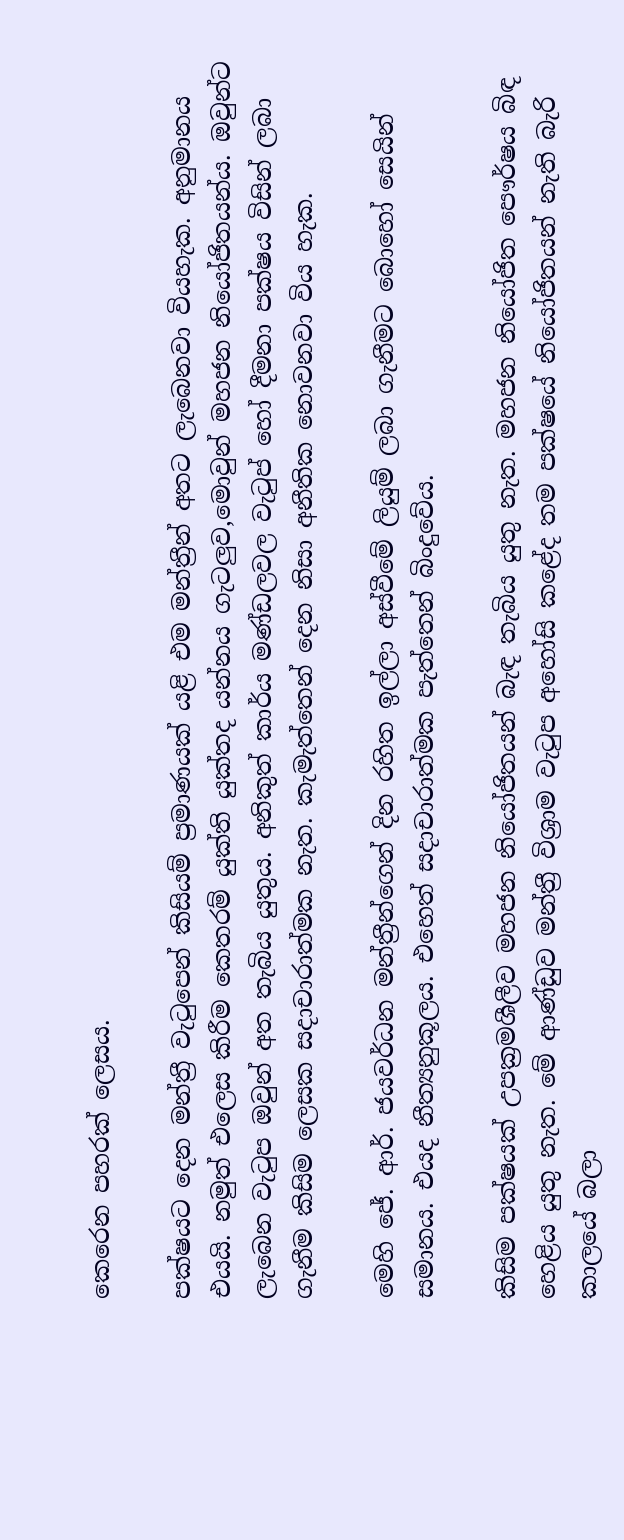කෙරෙන පහරක් ලෙසය.

පක්ෂයට දෙන මන්ත්‍රී වැටුපෙන් කිසියම් ප්‍රමාණයක් යළි එම මන්ත්‍රීන් අතට ලැබෙනවා වියහැක. අනුමානය එයයි. නමුත් එලෙස කිරීම කෙතරම් යුක්ති යුක්තද යන්නය ගැටලුව,මොවුන් මහජන නියෝජිතයන්ය. ඔවුන්ට ලැබෙන වැටුප ඔවුන් අත තැබිය යුතුය. අනිකුත් කාර්ය මණ්ඩලවල වැටුප් හෝ දීමනා පක්ෂය විසින් ලබා ගැනීම කිසිම ලෙසක සදාචාරාත්මක නැත. කැමැත්තෙන් දෙන නිසා අනීතික නොවනවා විය හැක.

මෙහි ජේ. ආර්. ජයවර්ධන මන්ත්‍රීන්ගෙන් දින රහිත ඉල්ලා අස්වීමේ ලියුම් ලබා ගැනීමට බොහෝ සෙයින් සමානය. එයද නීත්‍යනුකූලය. එහෙත් සදාචාරාත්මක පැත්තෙන් බිංදුවේය.

කිසිම පක්ෂයක් උපක්‍රමශීලීව මහජන නියෝජිතයන් බැඳ තැබිය යුතු නැත. මහජන නියෝජිත පෞර්ෂය බිඳ හෙළිය යුතු නැත. මේ ආණ්ඩුව මන්ත්‍රී විශ්‍රාම වැටුප අහෝසි කළේද තම පක්ෂයේ නියෝජිතයන් නැති බැරි කාලයේ බලා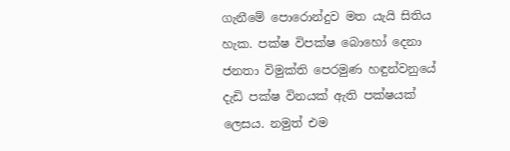ගැනීමේ පොරොන්දුව මත යැයි සිතිය හැක. පක්ෂ විපක්ෂ බොහෝ දෙනා ජනතා විමුක්ති පෙරමුණ හඳුන්වනුයේ දැඩි පක්ෂ විනයක් ඇති පක්ෂයක් ලෙසය. නමුත් එම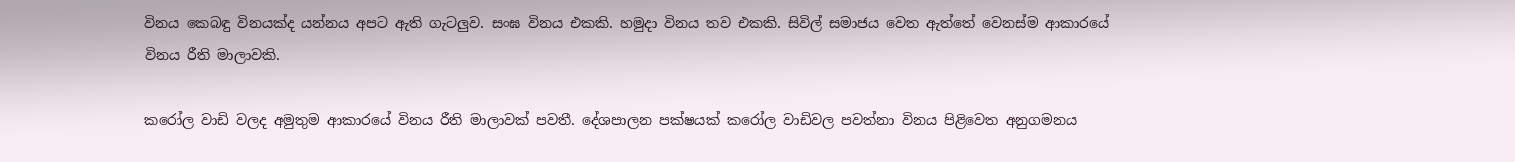විනය කෙබඳු විනයක්ද යන්නය අපට ඇති ගැටලුව. සංඝ විනය එකකි. හමුදා විනය තව එකකි. සිවිල් සමාජය වෙත ඇත්තේ වෙනස්ම ආකාරයේ විනය රීති මාලාවකි.

කරෝල වාඩි වලද අමුතුම ආකාරයේ විනය රීති මාලාවක් පවතී. දේශපාලන පක්ෂයක් කරෝල වාඩිවල පවත්නා විනය පිළිවෙත අනුගමනය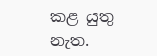කළ යුතු නැත.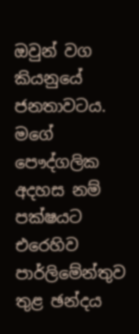ඔවුන් වග කියනුයේ ජනතාවටය. මගේ පෞද්ගලික අදහස නම් පක්ෂයට එරෙහිව පාර්ලිමේන්තුව තුළ ඡන්දය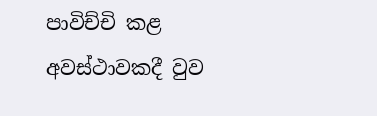පාවිච්චි කළ අවස්ථාවකදී වුව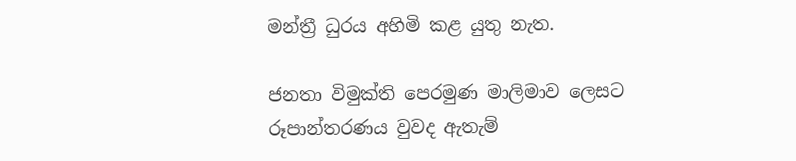මන්ත්‍රී ධුරය අහිමි කළ යුතු නැත.

ජනතා විමුක්ති පෙරමුණ මාලිමාව ලෙසට රූපාන්තරණය වුවද ඇතැම්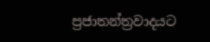ප්‍රජාතන්ත්‍රවාදයට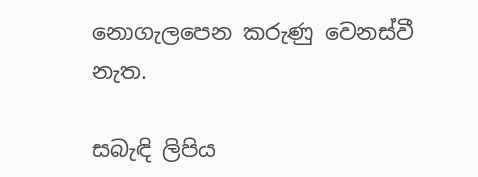නොගැලපෙන කරුණු වෙනස්වී නැත.

සබැඳි ලිපිය